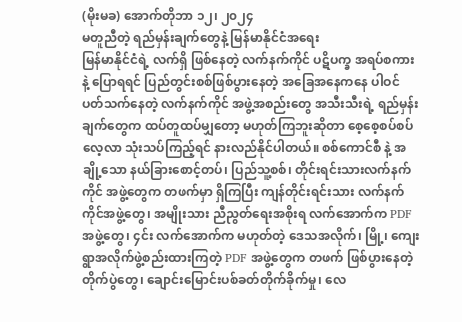(မိုးမခ) အောက်တိုဘာ ၁၂၊ ၂၀၂၄
မတူညီတဲ့ ရည်မှန်းချက်တွေနဲ့ မြန်မာနိုင်ငံအရေး
မြန်မာနိုင်ငံရဲ့ လက်ရှိ ဖြစ်နေတဲ့ လက်နက်ကိုင် ပဋိပက္ခ အရပ်စကားနဲ့ ပြောရရင် ပြည်တွင်းစစ်ဖြစ်ပွားနေတဲ့ အခြေအနေကနေ ပါဝင်ပတ်သက်နေတဲ့ လက်နက်ကိုင် အဖွဲ့အစည်းတွေ အသီးသီးရဲ့ ရည်မှန်းချက်တွေက ထပ်တူထပ်မျှတော့ မဟုတ်ကြဘူးဆိုတာ စေ့စေ့စပ်စပ်လေ့လာ သုံးသပ်ကြည့်ရင် နားလည်နိုင်ပါတယ်။ စစ်ကောင်စီ နဲ့ အချို့သော နယ်ခြားစောင့်တပ်၊ ပြည်သူ့စစ်၊ တိုင်းရင်းသားလက်နက်ကိုင် အဖွဲ့တွေက တဖက်မှာ ရှိကြပြီး ကျန်တိုင်းရင်းသား လက်နက်ကိုင်အဖွဲ့တွေ၊ အမျိုးသား ညီညွတ်ရေးအစိုးရ လက်အောက်က PDF အဖွဲ့တွေ၊ ၄င်း လက်အောက်က မဟုတ်တဲ့ ဒေသအလိုက်၊ မြို့၊ ကျေးရွာအလိုက်ဖွဲ့စည်းထားကြတဲ့ PDF အဖွဲ့တွေက တဖက် ဖြစ်ပွားနေတဲ့ တိုက်ပွဲတွေ၊ ချောင်းမြောင်းပစ်ခတ်တိုက်ခိုက်မှု၊ လေ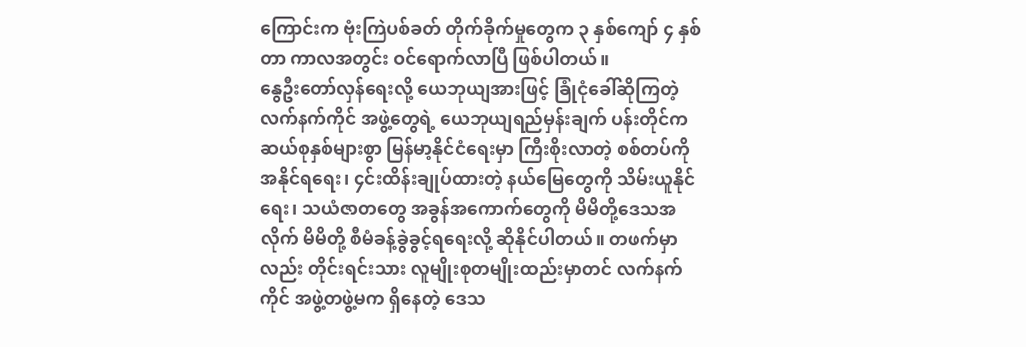ကြောင်းက ဗုံးကြဲပစ်ခတ် တိုက်ခိုက်မှုတွေက ၃ နှစ်ကျော် ၄ နှစ်တာ ကာလအတွင်း ဝင်ရောက်လာပြီ ဖြစ်ပါတယ်။
နွေဦးတော်လှန်ရေးလို့ ယေဘုယျအားဖြင့် ခြုံငုံခေါ်ဆိုကြတဲ့ လက်နက်ကိုင် အဖွဲ့တွေရဲ့ ယေဘုယျရည်မှန်းချက် ပန်းတိုင်က ဆယ်စုနှစ်များစွာ မြန်မာ့နိုင်ငံရေးမှာ ကြီးစိုးလာတဲ့ စစ်တပ်ကို အနိုင်ရရေး၊ ၄င်းထိန်းချုပ်ထားတဲ့ နယ်မြေတွေကို သိမ်းယူနိုင်ရေး၊ သယံဇာတတွေ အခွန်အကောက်တွေကို မိမိတို့ဒေသအလိုက် မိမိတို့ စီမံခန့်ခွဲခွင့်ရရေးလို့ ဆိုနိုင်ပါတယ်။ တဖက်မှာလည်း တိုင်းရင်းသား လူမျိုးစုတမျိုးထည်းမှာတင် လက်နက်ကိုင် အဖွဲ့တဖွဲ့မက ရှိနေတဲ့ ဒေသ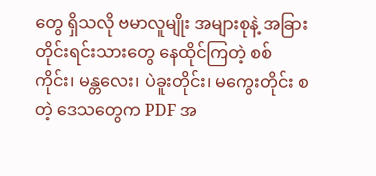တွေ ရှိသလို ဗမာလူမျိုး အများစုနဲ့ အခြားတိုင်းရင်းသားတွေ နေထိုင်ကြတဲ့ စစ်ကိုင်း၊ မန္တလေး၊ ပဲခူးတိုင်း၊ မကွေးတိုင်း စတဲ့ ဒေသတွေက PDF အ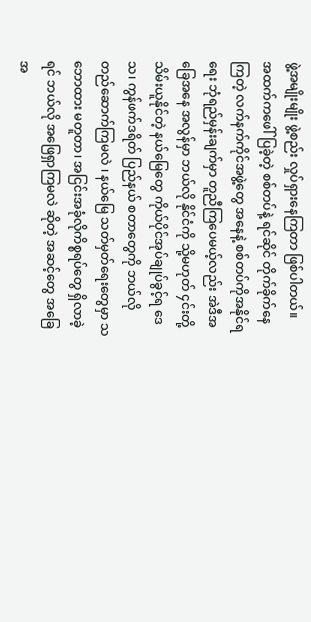ဖွဲ့အမျိုးမျိုး ဖွဲ့စည်း လှုပ်ရှားနေကြတာ ဖြစ်ပါတယ်။
အထက်ကဖေါ်ပြခဲ့တဲ့ စစ်တပ်နဲ့ ရင်ဆိုင် တိုက်ခိုက်နေကြတဲ့ လက်နက်ကိုင်အဖွဲ့တွေ အနေနဲ့ စစ်တပ်ကိုအနိုင်ရရေး ဘုံရည်မှန်းချက်မှာ တူညီကြပေမယ့်လည်း အဲဒီအခြေအနေ အလွန်မှာ ဘယ်လို နိုင်ငံကို သို့မဟုတ် ၄င်းတို့ သိမ်းယူနိုင်တဲ့ နယ်မြေတွေ ကိုယ်ပိုင်အုပ်ချုပ်ခွင့်ရ ဒေသ၊ ကွန်ဖက်ဒရိတ် ပြည်နယ် စတာတွေကို ဘယ်လို တည်ဆောက်ကြမလဲ ၊ နယ်မြေ သတ်မှတ်ရေးတွေမှာ သဘောထား မတူတာ၊ အငြင်းအခုံလိုကိစ္စရပ်တွေ ရှိလာခဲ့ရင် ဘယ်လို အဖြေရှာကြမလဲ ဆိုတဲ့ အဆင့်တွေ အခြေအ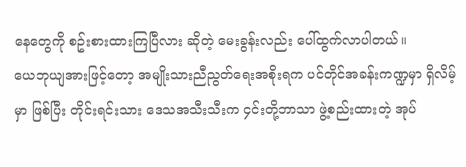နေတွေကို စဥ်းစားထားကြပြီလား ဆိုတဲ့ မေးခွန်းလည်း ပေါ်ထွက်လာပါတယ်။
ယေဘုယျအားဖြင့်တော့ အမျိုးသားညီညွတ်ရေးအစိုးရက ပင်တိုင်အခန်းကဏ္ဍမှာ ရှိလိမ့်မှာ ဖြစ်ပြီး တိုင်းရင်းသား ဒေသအသီးသီးက ၄င်းတို့ဘာသာ ဖွဲ့စည်းထားတဲ့ အုပ်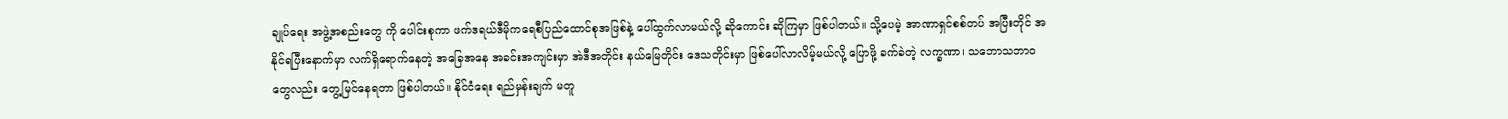ချုပ်ရေး အဖွဲ့အစည်းတွေ ကို ပေါင်းစုကာ ဖက်ဒရယ်ဒီမိုကရေစီပြည်ထောင်စုအဖြစ်နဲ့ ပေါ်ထွက်လာမယ်လို့ ဆိုကောင်း ဆိုကြမှာ ဖြစ်ပါတယ်။ သို့ပေမဲ့ အာဏာရှင်စစ်တပ် အပြီးတိုင် အနိုင်ရပြီးနောက်မှာ လက်ရှိရောက်နေတဲ့ အခြေအနေ အခင်းအကျင်းမှာ အဲဒီအတိုင်း နယ်မြေတိုင်း ဒေသတိုင်းမှာ ဖြစ်ပေါ်လာလိမ့်မယ်လို့ ပြောဖို့ ခက်ခဲတဲ့ လက္ခဏာ၊ သဘောသဘာဝတွေလည်း တွေ့မြင်နေရတာ ဖြစ်ပါတယ်။ နိုင်ငံရေး ရည်မှန်းချက် မတူ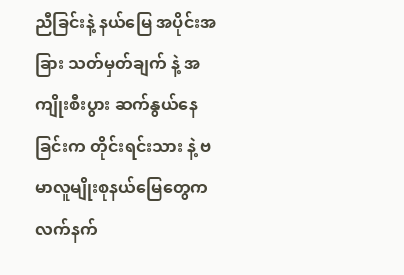ညီခြင်းနဲ့ နယ်မြေ အပိုင်းအခြား သတ်မှတ်ချက် နဲ့ အကျိုးစီးပွား ဆက်နွယ်နေခြင်းက တိုင်းရင်းသား နဲ့ ဗမာလူမျိုးစုနယ်မြေတွေက လက်နက်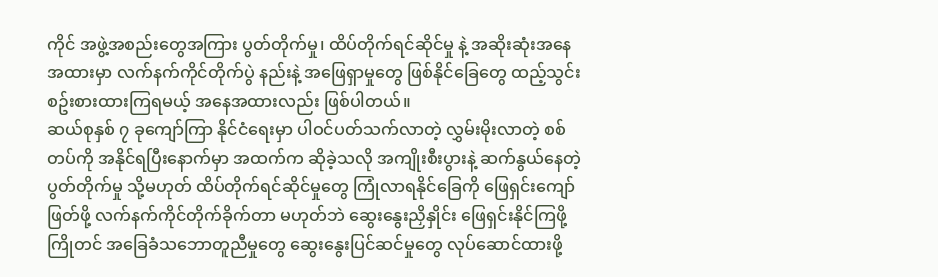ကိုင် အဖွဲ့အစည်းတွေအကြား ပွတ်တိုက်မှု၊ ထိပ်တိုက်ရင်ဆိုင်မှု နဲ့ အဆိုးဆုံးအနေအထားမှာ လက်နက်ကိုင်တိုက်ပွဲ နည်းနဲ့ အဖြေရှာမှုတွေ ဖြစ်နိုင်ခြေတွေ ထည့်သွင်းစဥ်းစားထားကြရမယ့် အနေအထားလည်း ဖြစ်ပါတယ်။
ဆယ်စုနှစ် ၇ ခုကျော်ကြာ နိုင်ငံရေးမှာ ပါဝင်ပတ်သက်လာတဲ့ လွှမ်းမိုးလာတဲ့ စစ်တပ်ကို အနိုင်ရပြီးနောက်မှာ အထက်က ဆိုခဲ့သလို အကျိုးစီးပွားနဲ့ ဆက်နွယ်နေတဲ့ ပွတ်တိုက်မှု သို့မဟုတ် ထိပ်တိုက်ရင်ဆိုင်မှုတွေ ကြုံလာရနိုင်ခြေကို ဖြေရှင်းကျော်ဖြတ်ဖို့ လက်နက်ကိုင်တိုက်ခိုက်တာ မဟုတ်ဘဲ ဆွေးနွေးညှိနှိုင်း ဖြေရှင်းနိုင်ကြဖို့ ကြိုတင် အခြေခံသဘောတူညီမှုတွေ ဆွေးနွေးပြင်ဆင်မှုတွေ လုပ်ဆောင်ထားဖို့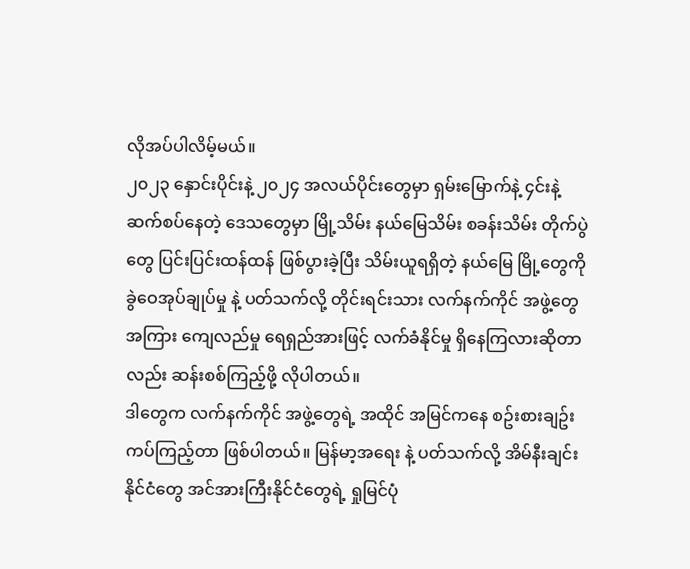လိုအပ်ပါလိမ့်မယ်။
၂၀၂၃ နှောင်းပိုင်းနဲ့ ၂၀၂၄ အလယ်ပိုင်းတွေမှာ ရှမ်းမြောက်နဲ့ ၄င်းနဲ့ဆက်စပ်နေတဲ့ ဒေသတွေမှာ မြို့သိမ်း နယ်မြေသိမ်း စခန်းသိမ်း တိုက်ပွဲတွေ ပြင်းပြင်းထန်ထန် ဖြစ်ပွားခဲ့ပြီး သိမ်းယူရရှိတဲ့ နယ်မြေ မြို့တွေကို ခွဲဝေအုပ်ချုပ်မှု နဲ့ ပတ်သက်လို့ တိုင်းရင်းသား လက်နက်ကိုင် အဖွဲ့တွေအကြား ကျေလည်မှု ရေရှည်အားဖြင့် လက်ခံနိုင်မှု ရှိနေကြလားဆိုတာလည်း ဆန်းစစ်ကြည့်ဖို့ လိုပါတယ်။
ဒါတွေက လက်နက်ကိုင် အဖွဲ့တွေရဲ့ အထိုင် အမြင်ကနေ စဥ်းစားချဥ်းကပ်ကြည့်တာ ဖြစ်ပါတယ်။ မြန်မာ့အရေး နဲ့ ပတ်သက်လို့ အိမ်နီးချင်းနိုင်ငံတွေ အင်အားကြီးနိုင်ငံတွေရဲ့ ရှုမြင်ပုံ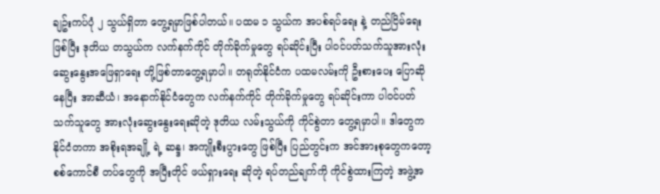ချဥ်းကပ်ပုံ ၂ သွယ်ရှိတာ တွေ့ရမှာဖြစ်ပါတယ်။ ပထမ ၁ သွယ်က အပစ်ရပ်ရေး နဲ့ တည်ငြိမ်ရေးဖြစ်ပြီး ဒုတိယ တသွယ်က လက်နက်ကိုင် တိုက်ခိုက်မှုတွေ ရပ်ဆိုင်းပြီး ပါဝင်ပတ်သက်သူအားလုံး ဆွေးနွေးအဖြေရှာရေး တို့ဖြစ်တာတွေ့ရမှာပါ။ တရုတ်နိုင်ငံက ပထမလမ်းကို ဦးစားပေး ပြောဆိုနေပြီး အာဆီယံ၊ အနောက်နိုင်ငံတွေက လက်နက်ကိုင် တိုက်ခိုက်မှုတွေ ရပ်ဆိုင်းကာ ပါဝင်ပတ်သက်သူတွေ အားလုံးဆွေးနွေးရေးဆိုတဲ့ ဒုတိယ လမ်းသွယ်ကို ကိုင်စွဲတာ တွေ့ရမှာပါ။ ဒါတွေက နိုင်ငံတကာ အစိုးရအချို့ ရဲ့ ဆန္ဒ၊ အကျိုးစီးပွားတွေ ဖြစ်ပြီး ပြည်တွင်းက အင်အားစုတွေကတော့ စစ်ကောင်စီ တပ်တွေကို အပြီးတိုင် ဖယ်ရှားရေး ဆိုတဲ့ ရပ်တည်ချက်ကို ကိုင်စွဲထားကြတဲ့ အဖွဲ့အ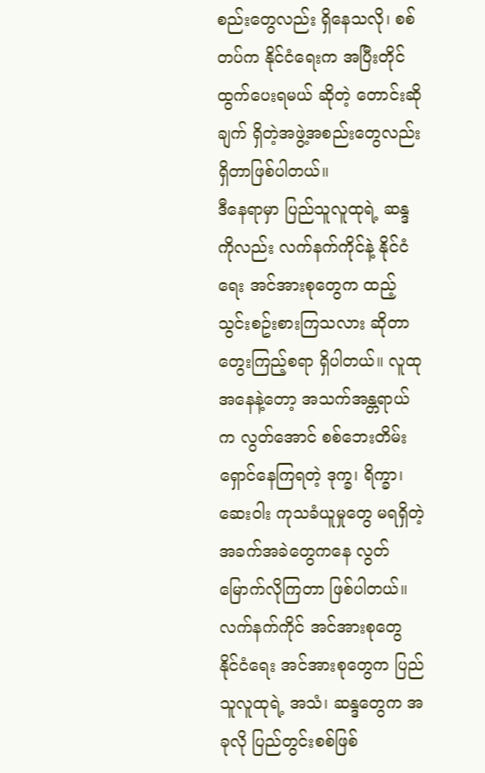စည်းတွေလည်း ရှိနေသလို၊ စစ်တပ်က နိုင်ငံရေးက အပြီးတိုင် ထွက်ပေးရမယ် ဆိုတဲ့ တောင်းဆိုချက် ရှိတဲ့အဖွဲ့အစည်းတွေလည်း ရှိတာဖြစ်ပါတယ်။
ဒီနေရာမှာ ပြည်သူလူထုရဲ့ ဆန္ဒကိုလည်း လက်နက်ကိုင်နဲ့ နိုင်ငံရေး အင်အားစုတွေက ထည့်သွင်းစဥ်းစားကြသလား ဆိုတာ တွေးကြည့်စရာ ရှိပါတယ်။ လူထုအနေနဲ့တော့ အသက်အန္တရာယ်က လွတ်အောင် စစ်ဘေးတိမ်းရှောင်နေကြရတဲ့ ဒုက္ခ၊ ရိက္ခာ၊ ဆေးဝါး ကုသခံယူမှုတွေ မရရှိတဲ့ အခက်အခဲတွေကနေ လွတ်မြောက်လိုကြတာ ဖြစ်ပါတယ်။ လက်နက်ကိုင် အင်အားစုတွေ နိုင်ငံရေး အင်အားစုတွေက ပြည်သူလူထုရဲ့ အသံ၊ ဆန္ဒတွေက အခုလို ပြည်တွင်းစစ်ဖြစ်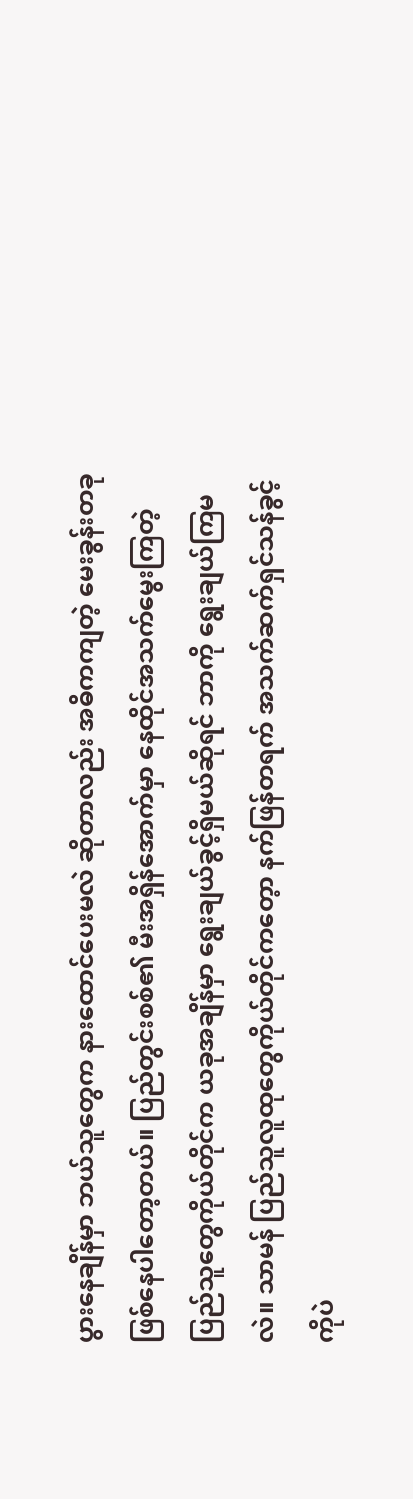ပွားနေချိန်မှာ ဘယ်သူတွေက နားထောင်ပေးမလဲ ဆိုတာလည်း အဓိကကျတဲ့ မေးခွန်းတခုဖြစ်နေပါတော့တယ်။ ပြည်တွင်းစစ်၏ မီးအရှိန်အောက်မှာ နေထိုင်အသက်မွေးကြတဲ့ ပြည်သူတွေကိုယ်တိုင်က ယခုအချိန်မှာ ရွေးချယ်ခွင့်ရှိမယ်ဆိုရင် ဘာကို ရွေးချယ်ကြမလဲ။ သာမန် ပြည်သူလူထုတွေကိုယ်တိုင်ကတေ့ာ နက်ဖြန်တရက် အသက်ဆက်ရှင်သန်ခွင့်ကိုပဲ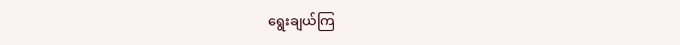ရွေးချယ်ကြ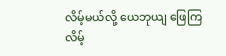လိမ့်မယ်လို့ ယေဘုယျ ဖြေကြလိမ့်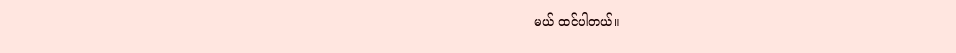မယ် ထင်ပါတယ်။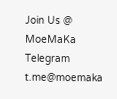Join Us @ MoeMaKa Telegram
t.me@moemaka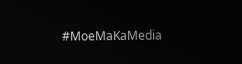#MoeMaKaMedia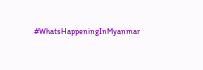#WhatsHappeningInMyanmar